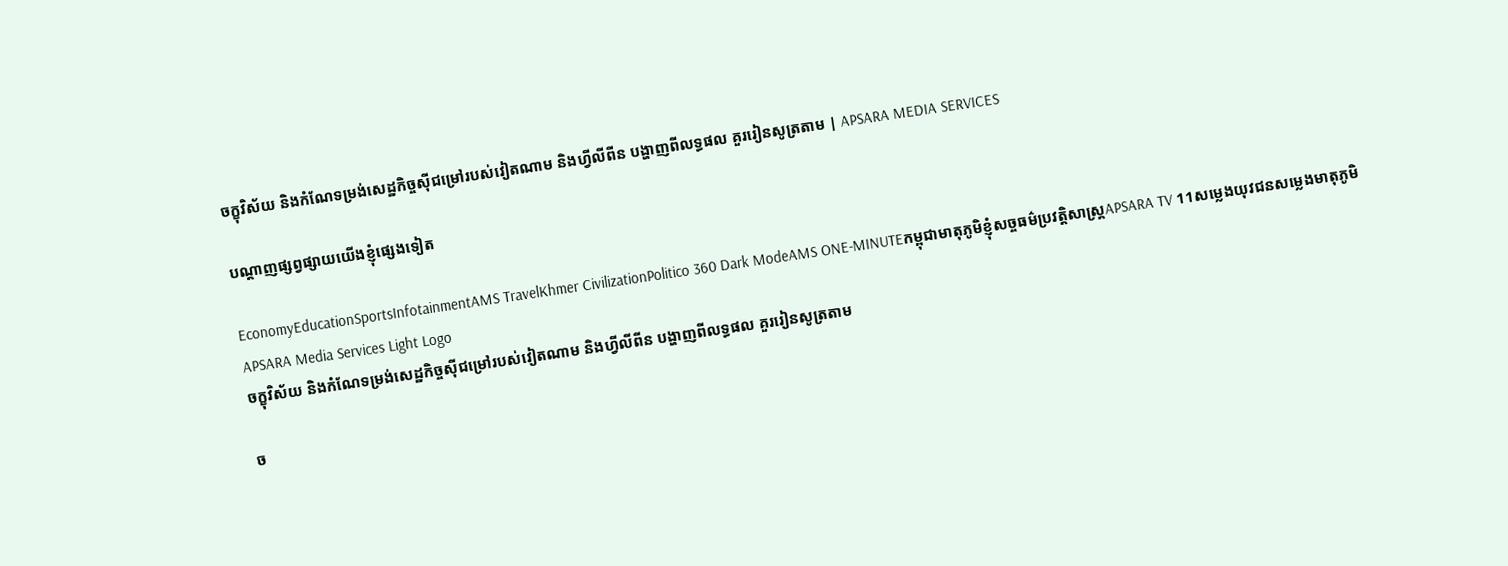ចក្ខុវិស័យ និងកំណែទម្រង់សេដ្ឋកិច្ចស៊ីជម្រៅរបស់វៀតណាម និងហ្វីលីពីន បង្ហាញពីលទ្ធផល គួររៀនសូត្រតាម | APSARA MEDIA SERVICES

បណ្ដាញផ្សព្វផ្សាយយើងខ្ញុំផ្សេងទៀត

EconomyEducationSportsInfotainmentAMS TravelKhmer CivilizationPolitico 360 Dark ModeAMS ONE-MINUTEកម្ពុជាមាតុភូមិខ្ញុំសច្ចធម៌ប្រវត្តិសាស្ត្រAPSARA TV 11សម្លេងយុវជនសម្លេងមាតុភូមិ
APSARA Media Services Light Logo
ចក្ខុវិស័យ និងកំណែទម្រង់សេដ្ឋកិច្ចស៊ីជម្រៅរបស់វៀតណាម និងហ្វីលីពីន បង្ហាញពីលទ្ធផល គួររៀនសូត្រតាម

ច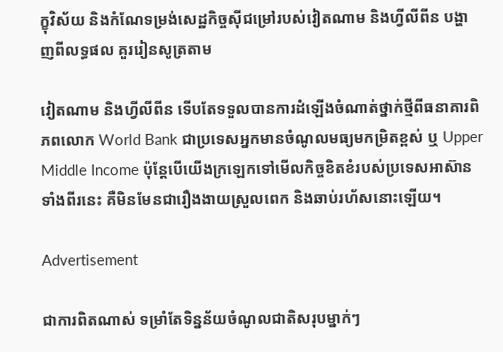ក្ខុវិស័យ និងកំណែទម្រង់សេដ្ឋកិច្ចស៊ីជម្រៅរបស់វៀតណាម និងហ្វីលីពីន បង្ហាញពីលទ្ធផល គួររៀនសូត្រតាម

វៀតណាម និងហ្វីលីពីន ទើបតែទទួលបានការដំឡើងចំណាត់ថ្នាក់ថ្មីពីធនាគារពិភពលោក World Bank ជាប្រទេសអ្នកមានចំណូលមធ្យមកម្រិតខ្ពស់ ឬ Upper Middle Income ប៉ុន្តែបើយើងក្រឡេកទៅមើលកិច្ចខិតខំរបស់ប្រទេសអាស៊ានទាំងពីរនេះ គឺមិនមែនជារឿងងាយស្រួលពេក និងឆាប់រហ័សនោះឡើយ។

Advertisement

ជាការពិតណាស់ ទម្រាំតែទិន្នន័យចំណូលជាតិសរុបម្នាក់ៗ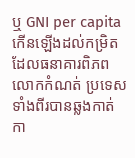ឬ GNI per capita កើនឡើងដល់កម្រិតដែលធនាគារពិភពលោកកំណត់ ប្រទេសទាំងពីរបានឆ្លងកាត់កា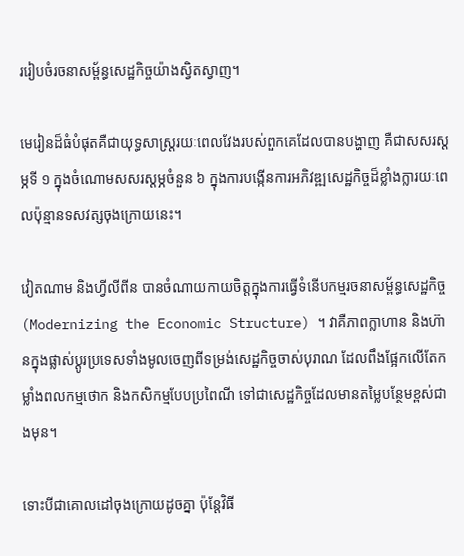ររៀបចំរចនាសម្ព័ន្ធសេដ្ឋកិច្ចយ៉ាងស្វិតស្វាញ។

មេរៀនដ៏ធំបំផុតគឺជាយុទ្ធសាស្ត្ររយៈពេលវែងរបស់ពួកគេដែលបានបង្ហាញ គឺជាសសរស្ដម្ភទី ១ ក្នុងចំណោមសសរស្ដម្ភចំនួន ៦ ក្នុងការបង្កើនការអភិវឌ្ឍសេដ្ឋកិច្ចដ៏ខ្លាំងក្លារយៈពេលប៉ុន្មានទសវត្សចុងក្រោយនេះ។

វៀតណាម និងហ្វីលីពីន បានចំណាយកាយចិត្តក្នុងការធ្វើទំនើបកម្មរចនាសម្ព័ន្ធសេដ្ឋកិច្ច (Modernizing the Economic Structure) ។ វាគឺភាពក្លាហាន និងហ៊ានក្នុងផ្លាស់ប្តូរប្រទេសទាំងមូលចេញពីទម្រង់សេដ្ឋកិច្ចចាស់បុរាណ ដែលពឹងផ្អែកលើតែកម្លាំងពលកម្មថោក និងកសិកម្មបែបប្រពៃណី ទៅជាសេដ្ឋកិច្ចដែលមានតម្លៃបន្ថែមខ្ពស់ជាងមុន។

ទោះបីជាគោលដៅចុងក្រោយដូចគ្នា ប៉ុន្តែវិធី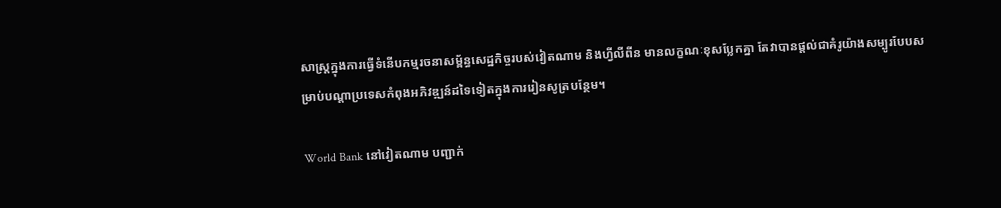សាស្ត្រក្នុងការធ្វើទំនើបកម្មរចនាសម្ព័ន្ធសេដ្ឋកិច្ចរបស់វៀតណាម និងហ្វីលីពីន មានលក្ខណៈខុសប្លែកគ្នា តែវាបានផ្តល់ជាគំរូយ៉ាងសម្បូរបែបសម្រាប់បណ្តាប្រទេសកំពុងអភិវឌ្ឍន៍ដទៃទៀតក្នុងការរៀនសូត្របន្ថែម។

World Bank នៅវៀតណាម បញ្ជាក់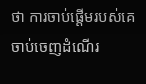ថា ការចាប់ផ្តើមរបស់គេចាប់ចេញដំណើរ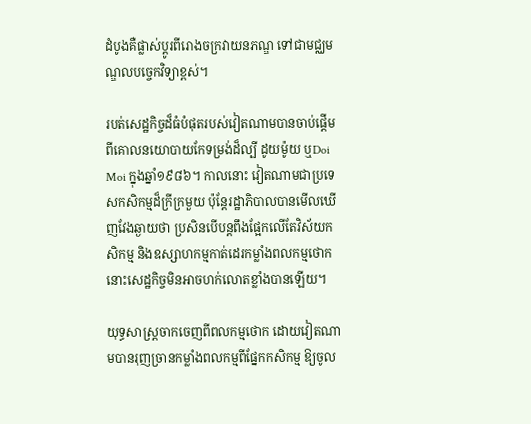ដំបូងគឺផ្លាស់ប្ដូរពីរោងចក្រវាយនភណ្ឌ ទៅជាមជ្ឈមណ្ឌលបច្ចេកវិទ្យាខ្ពស់។

របត់សេដ្ឋកិច្ចដ៏ធំបំផុតរបស់វៀតណាមបានចាប់ផ្តើមពីគោលនយោបាយកែទម្រង់ដ៏ល្បី ដូយម៉ូយ ឬDoi Moi ក្នុងឆ្នាំ១៩៨៦។ កាលនោះ វៀតណាមជាប្រទេសកសិកម្មដ៏ក្រីក្រមួយ ប៉ុន្តែរដ្ឋាភិបាលបានមើលឃើញវែងឆ្ងាយថា ប្រសិនបើបន្តពឹងផ្អែកលើតែវិស័យកសិកម្ម និងឧស្សាហកម្មកាត់ដេរកម្លាំងពលកម្មថោក នោះសេដ្ឋកិច្ចមិនអាចហក់លោតខ្លាំងបានឡើយ។

យុទ្ធសាស្ត្រចាកចេញពីពលកម្មថោក ដោយវៀតណាមបានរុញច្រានកម្លាំងពលកម្មពីផ្នែកកសិកម្ម ឱ្យចូល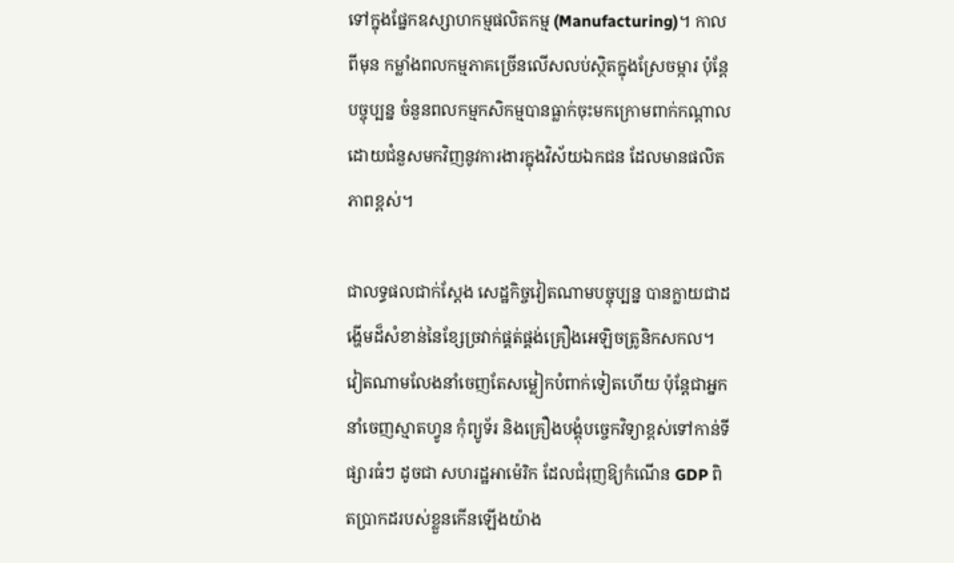ទៅក្នុងផ្នែកឧស្សាហកម្មផលិតកម្ម (Manufacturing)។ កាលពីមុន កម្លាំងពលកម្មភាគច្រើនលើសលប់ស្ថិតក្នុងស្រែចម្ការ ប៉ុន្តែបច្ចុប្បន្ន ចំនួនពលកម្មកសិកម្មបានធ្លាក់ចុះមកក្រោមពាក់កណ្ដាល ដោយជំនួសមកវិញនូវការងារក្នុងវិស័យឯកជន ដែលមានផលិតភាពខ្ពស់។

ជាលទ្ធផលជាក់ស្ដែង សេដ្ឋកិច្ចវៀតណាមបច្ចុប្បន្ន បានក្លាយជាដង្ហើមដ៏សំខាន់នៃខ្សែច្រវាក់ផ្គត់ផ្គង់គ្រឿងអេឡិចត្រូនិកសកល។ វៀតណាមលែងនាំចេញតែសម្លៀកបំពាក់ទៀតហើយ ប៉ុន្តែជាអ្នកនាំចេញស្មាតហ្វូន កុំព្យូទ័រ និងគ្រឿងបង្គុំបច្ចេកវិទ្យាខ្ពស់ទៅកាន់ទីផ្សារធំៗ ដូចជា សហរដ្ឋអាម៉េរិក ដែលជំរុញឱ្យកំណើន GDP ពិតប្រាកដរបស់ខ្លួនកើនឡើងយ៉ាង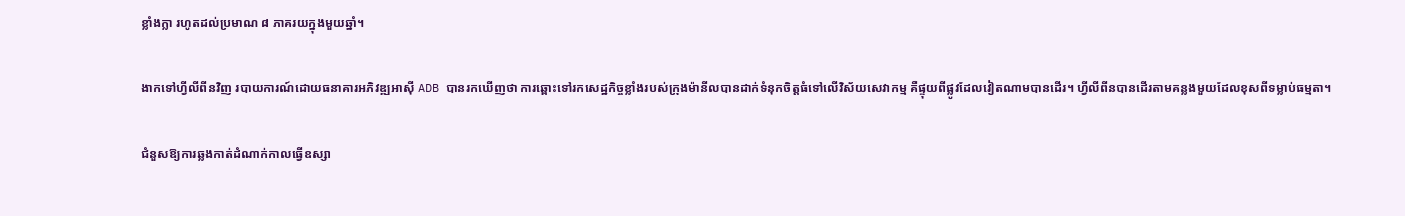ខ្លាំងក្លា រហូតដល់ប្រមាណ ៨ ភាគរយក្នុងមួយឆ្នាំ។

ងាកទៅហ្វីលីពីនវិញ របាយការណ៍ដោយធនាគារអភិវឌ្ឍអាស៊ី ADB បានរកឃើញថា ការឆ្ពោះទៅរកសេដ្ឋកិច្ចខ្លាំងរបស់ក្រុងម៉ានីលបានដាក់ទំនុកចិត្តធំទៅលើវិស័យសេវាកម្ម គឺផ្ទុយពីផ្លូវដែលវៀតណាមបានដើរ។ ហ្វីលីពីនបានដើរតាមគន្លងមួយដែលខុសពីទម្លាប់ធម្មតា។

ជំនួសឱ្យការឆ្លងកាត់ដំណាក់កាលធ្វើឧស្សា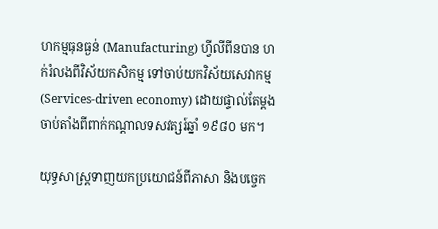ហកម្មធុនធ្ងន់ (Manufacturing) ហ្វីលីពីនបាន ហក់រំលងពីវិស័យកសិកម្ម ទៅចាប់យកវិស័យសេវាកម្ម (Services-driven economy) ដោយផ្ទាល់តែម្តង ចាប់តាំងពីពាក់កណ្ដាលទសវត្សរ៍ឆ្នាំ ១៩៨០ មក។

យុទ្ធសាស្ត្រទាញយកប្រយោជន៍ពីភាសា និងបច្ចេក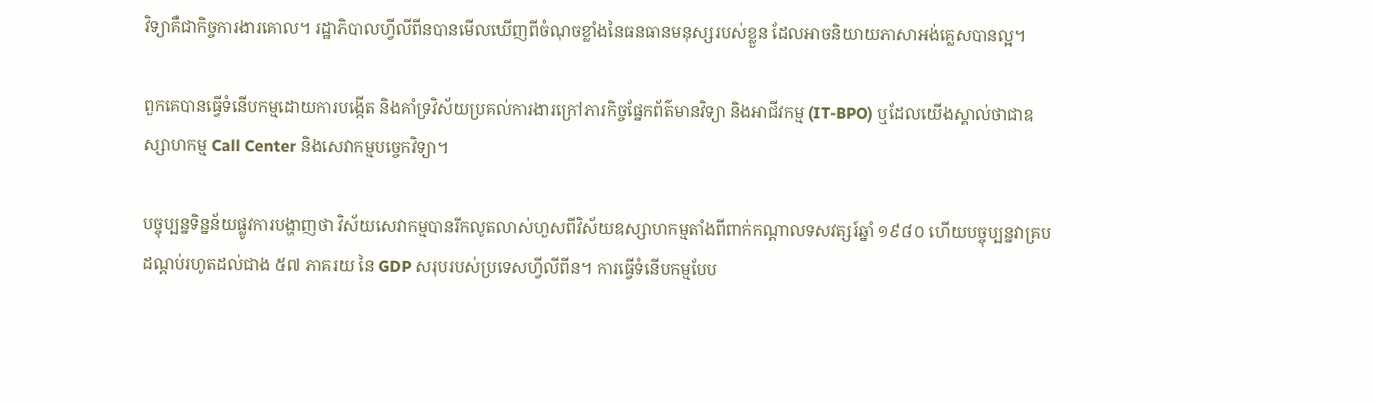វិទ្យាគឺជាកិច្ចការងារគោល។ រដ្ឋាភិបាលហ្វីលីពីនបានមើលឃើញពីចំណុចខ្លាំងនៃធនធានមនុស្សរបស់ខ្លួន ដែលអាចនិយាយភាសាអង់គ្លេសបានល្អ។

ពួកគេបានធ្វើទំនើបកម្មដោយការបង្កើត និងគាំទ្រវិស័យប្រគល់ការងារក្រៅភារកិច្ចផ្នែកព័ត៌មានវិទ្យា និងអាជីវកម្ម (IT-BPO) ឬដែលយើងស្គាល់ថាជាឧស្សាហកម្ម Call Center និងសេវាកម្មបច្ចេកវិទ្យា។

បច្ចុប្បន្នទិន្នន័យផ្លូវការបង្ហាញថា វិស័យសេវាកម្មបានរីកលូតលាស់ហួសពីវិស័យឧស្សាហកម្មតាំងពីពាក់កណ្ដាលទសវត្សរ៍ឆ្នាំ ១៩៨០ ហើយបច្ចុប្បន្នវាគ្របដណ្ដប់រហូតដល់ជាង ៥៧ ភាគរយ នៃ GDP សរុបរបស់ប្រទេសហ្វីលីពីន។ ការធ្វើទំនើបកម្មបែប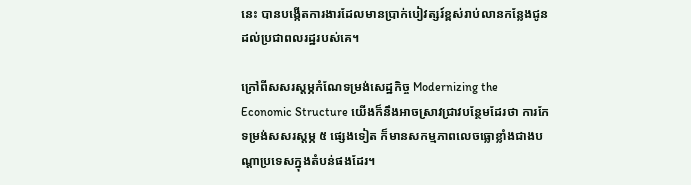នេះ បានបង្កើតការងារដែលមានប្រាក់បៀវត្សរ៍ខ្ពស់រាប់លានកន្លែងជូនដល់ប្រជាពលរដ្ឋរបស់គេ។

ក្រៅពីសសរស្ដម្ភកំណែទម្រង់សេដ្ឋកិច្ច Modernizing the Economic Structure យើងក៏នឹងអាចស្រាវជ្រាវបន្ថែមដែរថា ការកែទម្រង់សសរស្តម្ភ ៥ ផ្សេងទៀត ក៏មានសកម្មភាពលេចធ្លោខ្លាំងជាងបណ្តាប្រទេសក្នុងតំបន់ផងដែរ។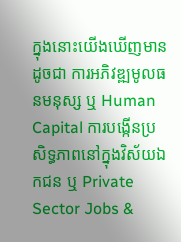ក្នុងនោះយើងឃើញមានដូចជា ការអភិវឌ្ឍមូលធនមនុស្ស ឬ Human Capital ការបង្កើនប្រសិទ្ធភាពនៅក្នុងវិស័យឯកជន ឬ Private Sector Jobs &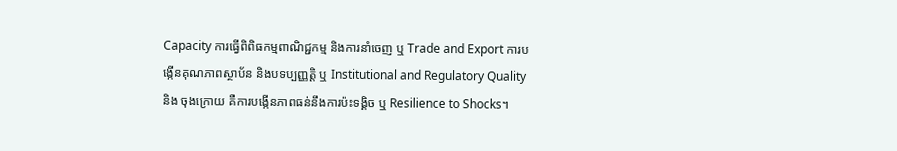Capacity ការធ្វើពិពិធកម្មពាណិជ្ជកម្ម និងការនាំចេញ ឬ Trade and Export ការបង្កើនគុណភាពស្ថាប័ន និងបទប្បញ្ញត្តិ ឬ Institutional and Regulatory Quality និង ចុងក្រោយ គឺការបង្កើនភាពធន់នឹងការប៉ះទង្គិច ឬ Resilience to Shocks។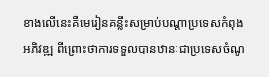ខាងលើនេះគឺមេរៀនគន្លឹះសម្រាប់បណ្ដាប្រទេសកំពុងអភិវឌ្ឍ ពីព្រោះថាការទទួលបានឋានៈជាប្រទេសចំណូ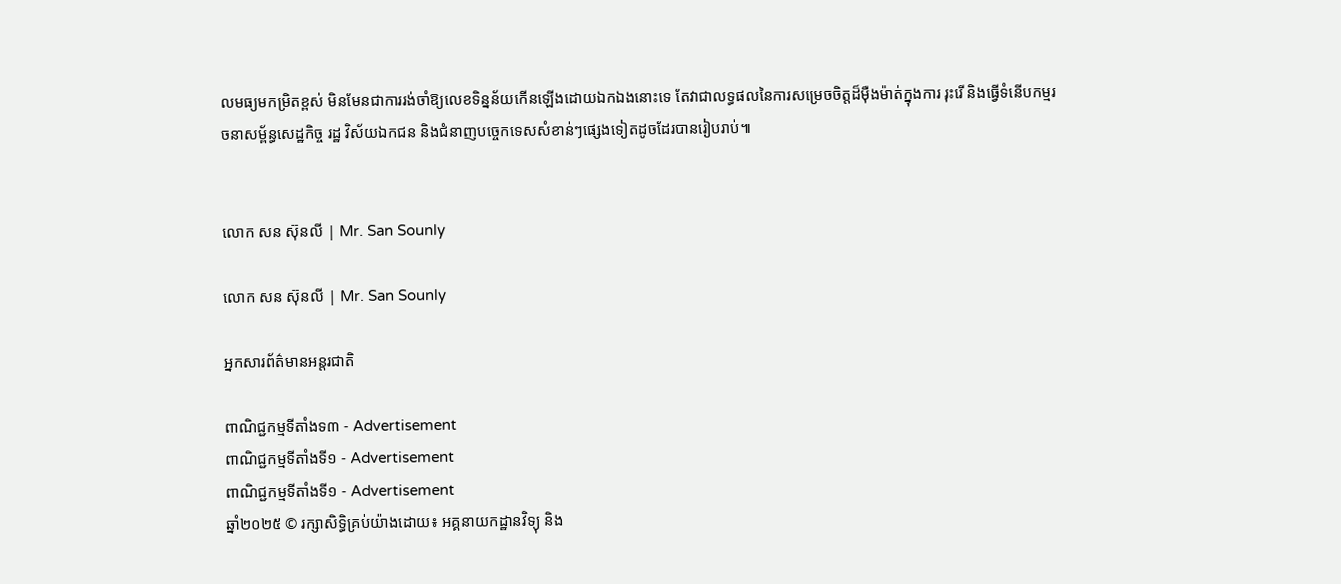លមធ្យមកម្រិតខ្ពស់ មិនមែនជាការរង់ចាំឱ្យលេខទិន្នន័យកើនឡើងដោយឯកឯងនោះទេ តែវាជាលទ្ធផលនៃការសម្រេចចិត្តដ៏ម៉ឺងម៉ាត់ក្នុងការ រុះរើ និងធ្វើទំនើបកម្មរចនាសម្ព័ន្ធសេដ្ឋកិច្ច រដ្ឋ វិស័យឯកជន និងជំនាញបច្ចេកទេសសំខាន់ៗផ្សេងទៀតដូចដែរបានរៀបរាប់៕


លោក សន ស៊ុនលី | Mr. San Sounly

លោក សន ស៊ុនលី | Mr. San Sounly

អ្នកសារព័ត៌មានអន្តរជាតិ

ពាណិជ្ជកម្មទីតាំងទ៣ - Advertisement
ពាណិជ្ជកម្មទីតាំងទី១ - Advertisement
ពាណិជ្ជកម្មទីតាំងទី១ - Advertisement
ឆ្នាំ២០២៥ © រក្សាសិទ្ធិគ្រប់យ៉ាងដោយ៖ អគ្គនាយកដ្ឋានវិទ្យុ និង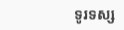ទូរទស្ស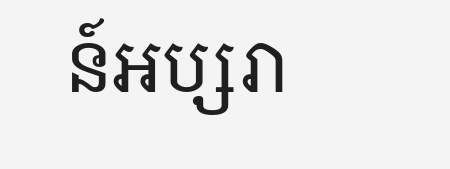ន៍អប្សរា